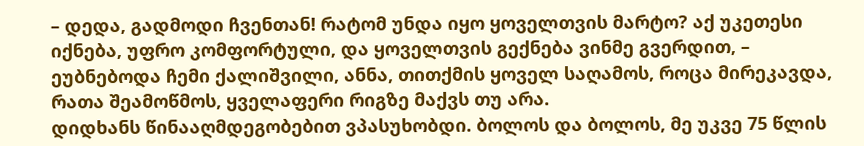– დედა, გადმოდი ჩვენთან! რატომ უნდა იყო ყოველთვის მარტო? აქ უკეთესი იქნება, უფრო კომფორტული, და ყოველთვის გექნება ვინმე გვერდით, – ეუბნებოდა ჩემი ქალიშვილი, ანნა, თითქმის ყოველ საღამოს, როცა მირეკავდა, რათა შეამოწმოს, ყველაფერი რიგზე მაქვს თუ არა.
დიდხანს წინააღმდეგობებით ვპასუხობდი. ბოლოს და ბოლოს, მე უკვე 75 წლის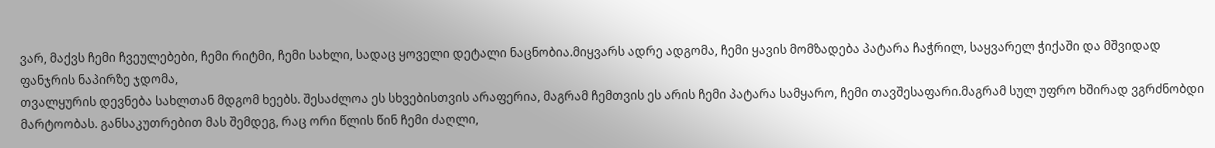ვარ, მაქვს ჩემი ჩვეულებები, ჩემი რიტმი, ჩემი სახლი, სადაც ყოველი დეტალი ნაცნობია.მიყვარს ადრე ადგომა, ჩემი ყავის მომზადება პატარა ჩაჭრილ, საყვარელ ჭიქაში და მშვიდად ფანჯრის ნაპირზე ჯდომა,
თვალყურის დევნება სახლთან მდგომ ხეებს. შესაძლოა ეს სხვებისთვის არაფერია, მაგრამ ჩემთვის ეს არის ჩემი პატარა სამყარო, ჩემი თავშესაფარი.მაგრამ სულ უფრო ხშირად ვგრძნობდი მარტოობას. განსაკუთრებით მას შემდეგ, რაც ორი წლის წინ ჩემი ძაღლი,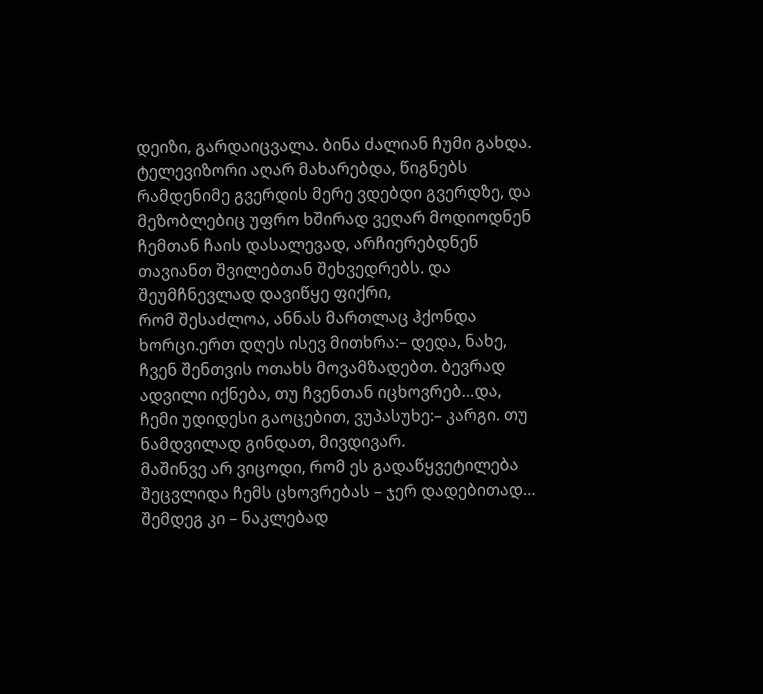დეიზი, გარდაიცვალა. ბინა ძალიან ჩუმი გახდა. ტელევიზორი აღარ მახარებდა, წიგნებს რამდენიმე გვერდის მერე ვდებდი გვერდზე, და მეზობლებიც უფრო ხშირად ვეღარ მოდიოდნენ ჩემთან ჩაის დასალევად, არჩიერებდნენ თავიანთ შვილებთან შეხვედრებს. და შეუმჩნევლად დავიწყე ფიქრი,
რომ შესაძლოა, ანნას მართლაც ჰქონდა ხორცი.ერთ დღეს ისევ მითხრა:– დედა, ნახე, ჩვენ შენთვის ოთახს მოვამზადებთ. ბევრად ადვილი იქნება, თუ ჩვენთან იცხოვრებ…და, ჩემი უდიდესი გაოცებით, ვუპასუხე:– კარგი. თუ ნამდვილად გინდათ, მივდივარ.
მაშინვე არ ვიცოდი, რომ ეს გადაწყვეტილება შეცვლიდა ჩემს ცხოვრებას – ჯერ დადებითად… შემდეგ კი – ნაკლებად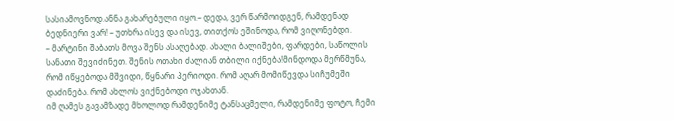სასიამოვნოდ.ანნა გახარებული იყო.– დედა, ვერ წარმოიდგენ, რამდენად ბედნიერი ვარ! – უთხრა ისევ და ისევ, თითქოს ეშინოდა, რომ ვიღონებდი.
– მარტინი შაბათს მოვა შენს ასაღებად. ახალი ბალიშები, ფარდები, საწოლის სანათი შევიძინეთ. შენის ოთახი ძალიან თბილი იქნება!მინდოდა მერწმუნა, რომ იწყებოდა მშვიდი, წყნარი პერიოდი. რომ აღარ მომიწევდა სიჩუმეში დაძინება. რომ ახლოს ვიქნებოდი ოჯახთან.
იმ ღამეს გავამზადე მხოლოდ რამდენიმე ტანსაცმელი, რამდენიმე ფოტო, ჩემი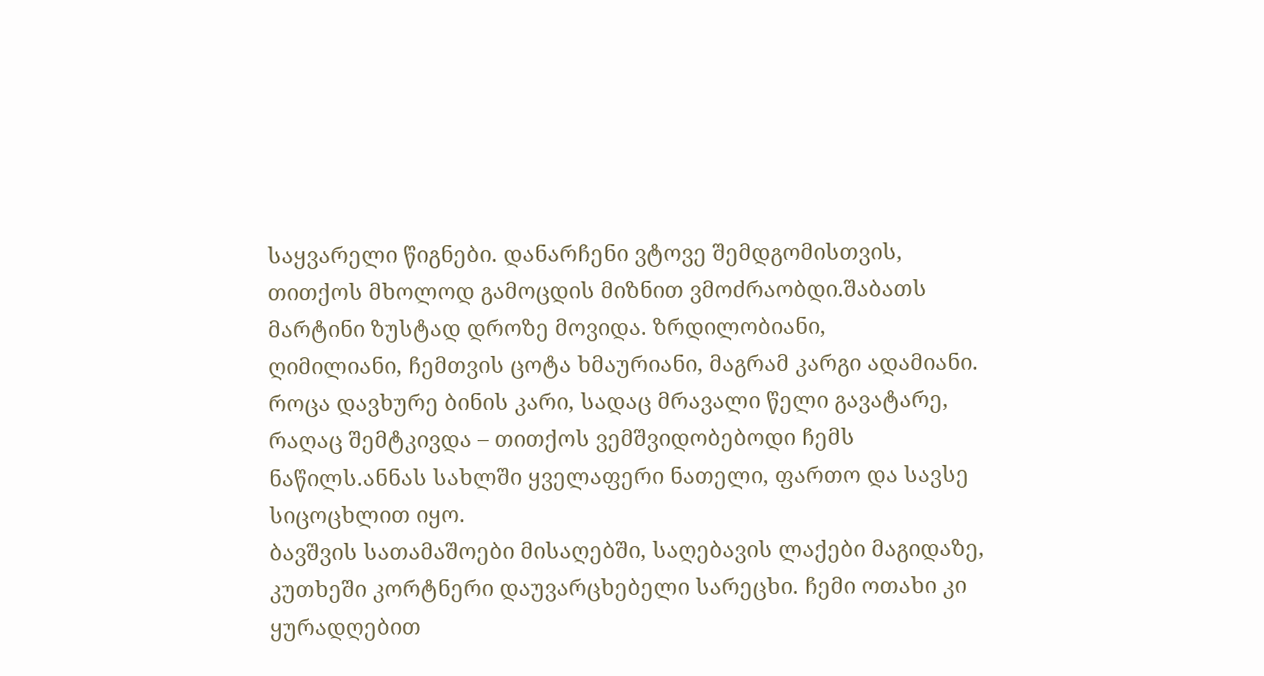საყვარელი წიგნები. დანარჩენი ვტოვე შემდგომისთვის, თითქოს მხოლოდ გამოცდის მიზნით ვმოძრაობდი.შაბათს მარტინი ზუსტად დროზე მოვიდა. ზრდილობიანი,
ღიმილიანი, ჩემთვის ცოტა ხმაურიანი, მაგრამ კარგი ადამიანი. როცა დავხურე ბინის კარი, სადაც მრავალი წელი გავატარე, რაღაც შემტკივდა – თითქოს ვემშვიდობებოდი ჩემს ნაწილს.ანნას სახლში ყველაფერი ნათელი, ფართო და სავსე სიცოცხლით იყო.
ბავშვის სათამაშოები მისაღებში, საღებავის ლაქები მაგიდაზე, კუთხეში კორტნერი დაუვარცხებელი სარეცხი. ჩემი ოთახი კი ყურადღებით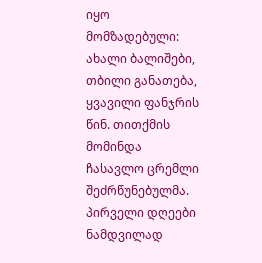იყო მომზადებული: ახალი ბალიშები, თბილი განათება, ყვავილი ფანჯრის წინ. თითქმის მომინდა ჩასავლო ცრემლი შეძრწუნებულმა.
პირველი დღეები ნამდვილად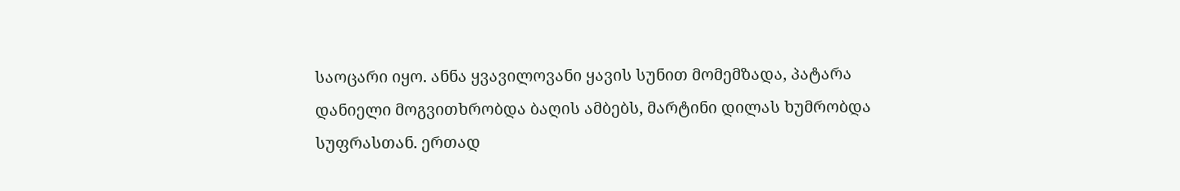საოცარი იყო. ანნა ყვავილოვანი ყავის სუნით მომემზადა, პატარა დანიელი მოგვითხრობდა ბაღის ამბებს, მარტინი დილას ხუმრობდა სუფრასთან. ერთად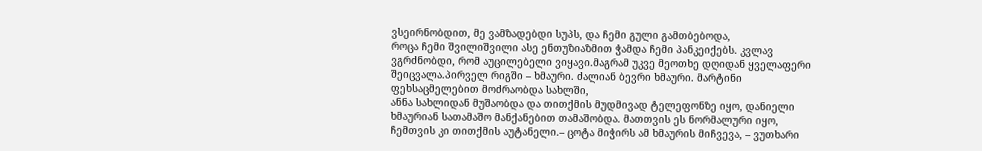ვსეირნობდით, მე ვამზადებდი სუპს, და ჩემი გული გამთბებოდა,
როცა ჩემი შვილიშვილი ასე ენთუზიაზმით ჭამდა ჩემი პანკეიქებს. კვლავ ვგრძნობდი, რომ აუცილებელი ვიყავი.მაგრამ უკვე მეოთხე დღიდან ყველაფერი შეიცვალა.პირველ რიგში – ხმაური. ძალიან ბევრი ხმაური. მარტინი ფეხსაცმელებით მოძრაობდა სახლში,
ანნა სახლიდან მუშაობდა და თითქმის მუდმივად ტელეფონზე იყო, დანიელი ხმაურიან სათამაშო მანქანებით თამაშობდა. მათთვის ეს ნორმალური იყო, ჩემთვის კი თითქმის აუტანელი.– ცოტა მიჭირს ამ ხმაურის მიჩვევა, – ვუთხარი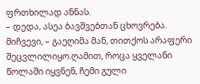ფრთხილად ანნას.
– დედა, ასეა ბავშვებთან ცხოვრება. მიჩვევი, – გაეღიმა მან, თითქოს არაფერი შეცვლილიყო.ღამით, როცა ყველანი წოლაში იყვნენ, ჩემი გული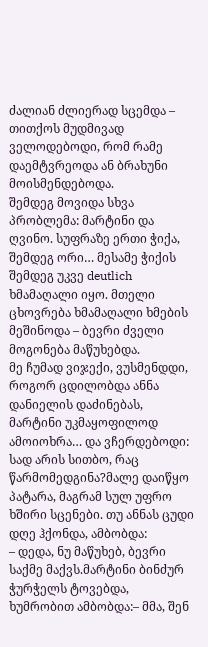ძალიან ძლიერად სცემდა – თითქოს მუდმივად ველოდებოდი, რომ რამე დაემტვრეოდა ან ბრახუნი მოისმენდებოდა.
შემდეგ მოვიდა სხვა პრობლემა: მარტინი და ღვინო. სუფრაზე ერთი ჭიქა, შემდეგ ორი… მესამე ჭიქის შემდეგ უკვე deutlich ხმამაღალი იყო. მთელი ცხოვრება ხმამაღალი ხმების მეშინოდა – ბევრი ძველი მოგონება მაწუხებდა.
მე ჩუმად ვიჯექი, ვუსმენდდი, როგორ ცდილობდა ანნა დანიელის დაძინებას, მარტინი უკმაყოფილოდ ამოიოხრა… და ვჩერდებოდი: სად არის სითბო, რაც წარმომედგინა?მალე დაიწყო პატარა, მაგრამ სულ უფრო ხშირი სცენები. თუ ანნას ცუდი დღე ჰქონდა, ამბობდა:
– დედა, ნუ მაწუხებ, ბევრი საქმე მაქვს.მარტინი ბინძურ ჭურჭელს ტოვებდა, ხუმრობით ამბობდა:– მმა, შენ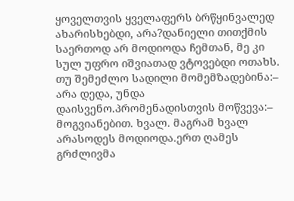ყოველთვის ყველაფერს ბრწყინვალედ ახარისხებდი, არა?დანიელი თითქმის საერთოდ არ მოდიოდა ჩემთან, მე კი სულ უფრო იშვიათად ვტოვებდი ოთახს.
თუ შემეძლო სადილი მომემზადებინა:– არა დედა, უნდა დაისვენო.პრომენადისთვის მოწვევა:– მოგვიანებით. ხვალ. მაგრამ ხვალ არასოდეს მოდიოდა.ერთ ღამეს გრძლივმა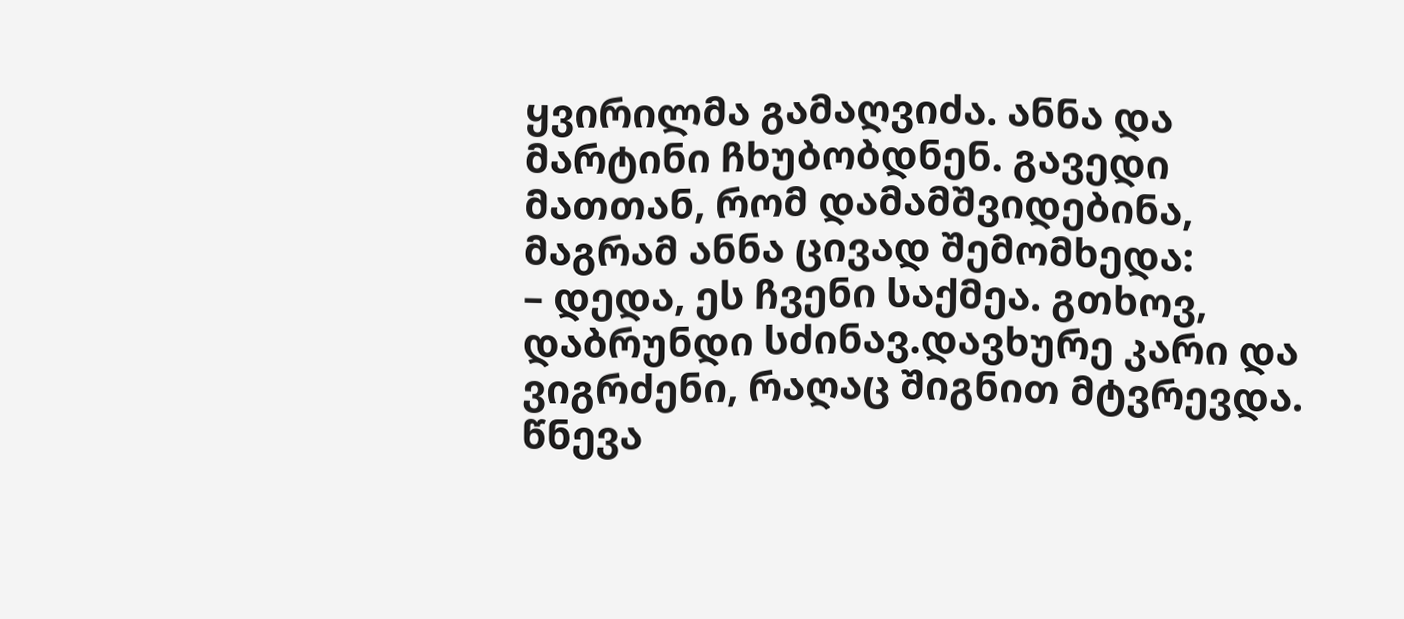ყვირილმა გამაღვიძა. ანნა და მარტინი ჩხუბობდნენ. გავედი მათთან, რომ დამამშვიდებინა, მაგრამ ანნა ცივად შემომხედა:
– დედა, ეს ჩვენი საქმეა. გთხოვ, დაბრუნდი სძინავ.დავხურე კარი და ვიგრძენი, რაღაც შიგნით მტვრევდა. წნევა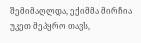შემიმაღლდა, ექიმმა მირჩია უკეთ მეპყრო თავს,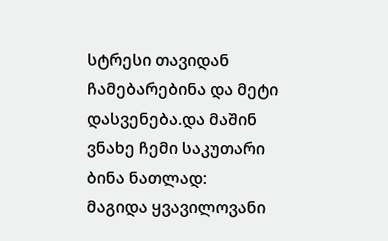სტრესი თავიდან ჩამებარებინა და მეტი დასვენება.და მაშინ ვნახე ჩემი საკუთარი ბინა ნათლად:
მაგიდა ყვავილოვანი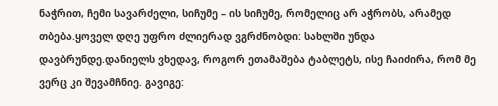ნაჭრით, ჩემი სავარძელი, სიჩუმე – ის სიჩუმე, რომელიც არ აჭრობს, არამედ თბება.ყოველ დღე უფრო ძლიერად ვგრძნობდი: სახლში უნდა დავბრუნდე.დანიელს ვხედავ, როგორ ეთამაშება ტაბლეტს, ისე ჩაიძირა, რომ მე ვერც კი შევამჩნიე. გავიგე: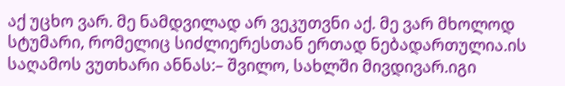აქ უცხო ვარ. მე ნამდვილად არ ვეკუთვნი აქ. მე ვარ მხოლოდ სტუმარი, რომელიც სიძლიერესთან ერთად ნებადართულია.ის საღამოს ვუთხარი ანნას:– შვილო, სახლში მივდივარ.იგი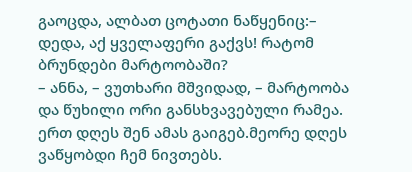გაოცდა, ალბათ ცოტათი ნაწყენიც:– დედა, აქ ყველაფერი გაქვს! რატომ ბრუნდები მარტოობაში?
– ანნა, – ვუთხარი მშვიდად, – მარტოობა და წუხილი ორი განსხვავებული რამეა. ერთ დღეს შენ ამას გაიგებ.მეორე დღეს ვაწყობდი ჩემ ნივთებს.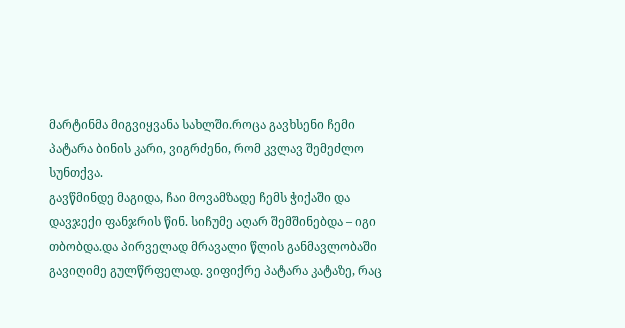მარტინმა მიგვიყვანა სახლში.როცა გავხსენი ჩემი პატარა ბინის კარი, ვიგრძენი, რომ კვლავ შემეძლო სუნთქვა.
გავწმინდე მაგიდა, ჩაი მოვამზადე ჩემს ჭიქაში და დავჯექი ფანჯრის წინ. სიჩუმე აღარ შემშინებდა – იგი თბობდა.და პირველად მრავალი წლის განმავლობაში გავიღიმე გულწრფელად. ვიფიქრე პატარა კატაზე, რაც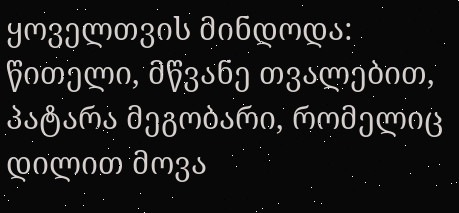ყოველთვის მინდოდა: წითელი, მწვანე თვალებით,
პატარა მეგობარი, რომელიც დილით მოვა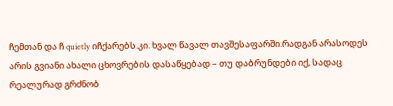ჩემთან და ჩ quietly იჩქარებს.კი. ხვალ წავალ თავშესაფარში.რადგან არასოდეს არის გვიანი ახალი ცხოვრების დასაწყებად – თუ დაბრუნდები იქ, სადაც რეალურად გრძნობ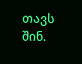თავს შინ.